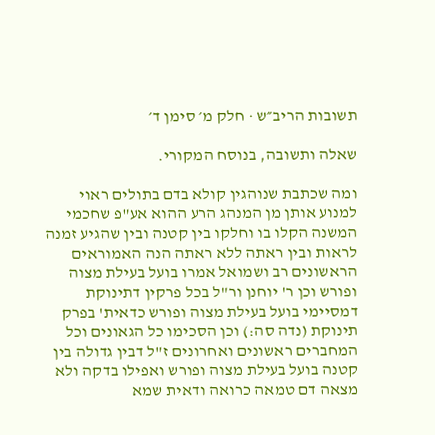תשובות הריב״ש · חלק מ׳ סימן ד׳

שאלה ותשובה, בנוסח המקורי.

ומה שכתבת שנוהגין קולא בדם בתולים ראוי למנוע אותן מן המנהג הרע ההוא אע"פ שחכמי המשנה הקלו בו וחלקו בין קטנה ובין שהגיע זמנה לראות ובין ראתה ללא ראתה הנה האמוראים הראשונים רב ושמואל אמרו בועל בעילת מצוה ופורש וכן ר' יוחנן ור"ל בכל פרקין דתינוקת דמסיימי בועל בעילת מצוה ופורש כדאית' בפרק תינוקת (נדה סה:) וכן הסכימו כל הגאונים וכל המחברים ראשונים ואחרונים ז"ל דבין גדולה בין קטנה בועל בעילת מצוה ופורש ואפילו בדקה ולא מצאה דם טמאה כרואה ודאית שמא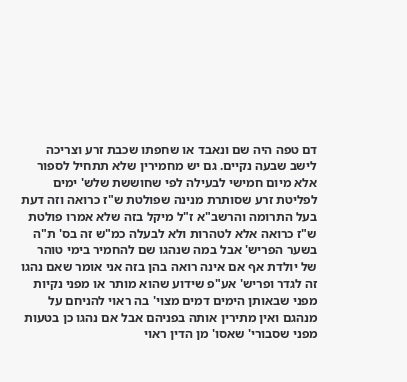דם טפה היה שם ונאבד או שחפתו שכבת זרע וצריכה לישב שבעה נקיים. גם יש מחמירין שלא תתחיל לספור אלא מיום חמישי לבעילה לפי שחוששת שלש' ימים לפליטת זרע שסותרת מנינה שפולטת ש"ז כרואה וזה דעת בעל התרומה והרשב"א ז"ל מיקל בזה שלא אמרו פולטת ש"ז כרואה אלא לטהרות ולא לבעלה כמ"ש זה בס' ת"ה בשער הפריש' אבל במה שנהגו שם להחמיר בימי טוהר של יולדת אף אם אינה רואה בהן בזה אני אומר שאם נהגו זה לגדר ופריש' אע"פ שידוע שהוא מותר או מפני נקיות מפני שבאותן הימים דמים מצוי' בה ראוי להניחם על מנהגם ואין מתירין אותה בפניהם אבל אם נהגו כן בטעות מפני שסבורי' שאסו' מן הדין ראוי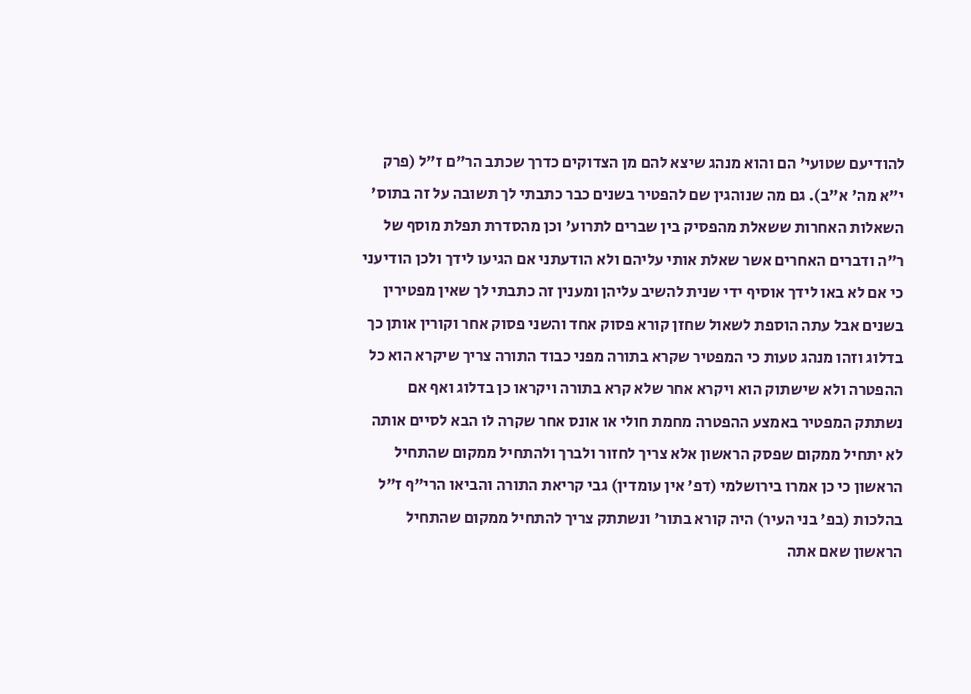להודיעם שטועי' הם והוא מנהג שיצא להם מן הצדוקים כדרך שכתב הר"ם ז"ל (פרק י"א מה' א"ב). גם מה שנוהגין שם להפטיר בשנים כבר כתבתי לך תשובה על זה בתוס' השאלות האחרות ששאלת מהפסיק בין שברים לתרוע' וכן מהסדרת תפלת מוסף של ר"ה ודברים האחרים אשר שאלת אותי עליהם ולא הודעתני אם הגיעו לידך ולכן הודיעני כי אם לא באו לידך אוסיף ידי שנית להשיב עליהן ומענין זה כתבתי לך שאין מפטירין בשנים אבל עתה הוספת לשאול שחזן קורא פסוק אחד והשני פסוק אחר וקורין אותן כך בדלוג וזהו מנהג טעות כי המפטיר שקרא בתורה מפני כבוד התורה צריך שיקרא הוא כל ההפטרה ולא שישתוק הוא ויקרא אחר שלא קרא בתורה ויקראו כן בדלוג ואף אם נשתתק המפטיר באמצע ההפטרה מחמת חולי או אונס אחר שקרה לו הבא לסיים אותה לא יתחיל ממקום שפסק הראשון אלא צריך לחזור ולברך ולהתחיל ממקום שהתחיל הראשון כי כן אמרו בירושלמי (דפ' אין עומדין) גבי קריאת התורה והביאו הרי"ף ז"ל בהלכות (בפ' בני העיר) היה קורא בתור' ונשתתק צריך להתחיל ממקום שהתחיל הראשון שאם אתה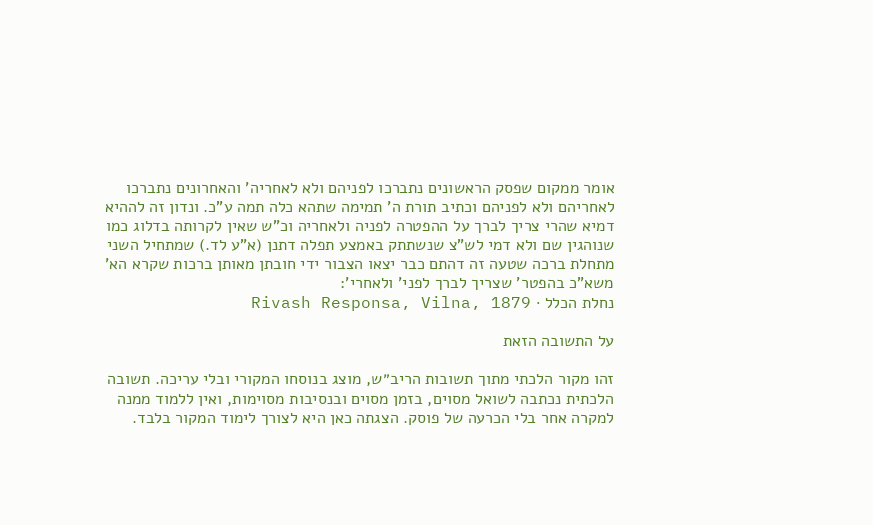אומר ממקום שפסק הראשונים נתברכו לפניהם ולא לאחריה' והאחרונים נתברכו לאחריהם ולא לפניהם וכתיב תורת ה' תמימה שתהא כלה תמה ע"כ. ונדון זה לההיא דמיא שהרי צריך לברך על ההפטרה לפניה ולאחריה וכ"ש שאין לקרותה בדלוג כמו שנוהגין שם ולא דמי לש"צ שנשתתק באמצע תפלה דתנן (א"ע לד.) שמתחיל השני מתחלת ברכה שטעה זה דהתם כבר יצאו הצבור ידי חובתן מאותן ברכות שקרא הא' משא"כ בהפטר' שצריך לברך לפני' ולאחרי':
נחלת הכלל · Rivash Responsa, Vilna, 1879

על התשובה הזאת

זהו מקור הלכתי מתוך תשובות הריב״ש, מוצג בנוסחו המקורי ובלי עריכה. תשובה הלכתית נכתבה לשואל מסוים, בזמן מסוים ובנסיבות מסוימות, ואין ללמוד ממנה למקרה אחר בלי הכרעה של פוסק. הצגתה כאן היא לצורך לימוד המקור בלבד.